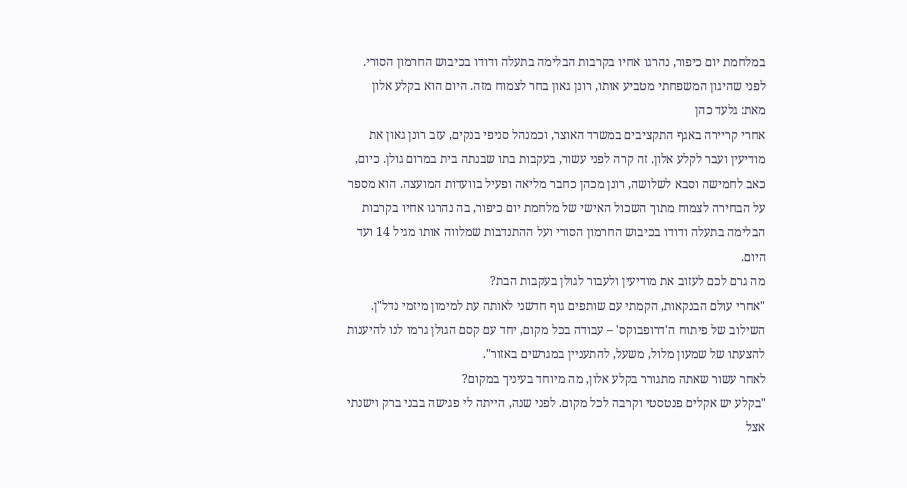במלחמת יום כיפור, נהרגו אחיו בקרבות הבלימה בתעלה ודודו בכיבוש החרמון הסורי. לפני שהיגון המשפחתי מטביע אותו, רונן גאון בחר לצמוח מזה. היום הוא בקלע אלון
מאת: גלעד כהן
אחרי קריירה באגף התקציבים במשרד האוצר, וכמנהל סניפי בנקים, עזב רונן גאון את מודיעין ועבר לקלע אלון. זה קרה לפני עשור, בעקבות בתו שבנתה בית במרום גולן. כיום, כאב לחמישה וסבא לשלושה, רונן מכהן כחבר מליאה ופעיל בוועדות המועצה. הוא מספר על הבחירה לצמוח מתוך השכול האישי של מלחמת יום כיפור, בה נהרגו אחיו בקרבות הבלימה בתעלה ודודו בכיבוש החרמון הסורי ועל ההתנדבות שמלווה אותו מגיל 14 ועד היום.
מה גרם לכם לעזוב את מודיעין ולעבור לגולן בעקבות הבת?
"אחרי עולם הבנקאות, הקמתי עם שותפים גוף חדשני לאותה עת למימון מיזמי נדל"ן. השילוב של פיתוח ה'דרופבוקס' – עבודה בכל מקום, יחד עם קסם הגולן גרמו לנו להיענות להצעתו של שמעון מלול, משעל, להתעניין במגרשים באזור".
לאחר עשור שאתה מתגורר בקלע אלון, מה מיוחד בעיניך במקום?
"בקלע יש אקלים פנטסטי וקרבה לכל מקום. לפני שנה, הייתה לי פגישה בבני ברק וישנתי אצל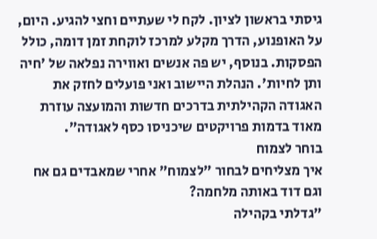גיסתי בראשון לציון. לקח לי שעתיים וחצי להגיע. היום, על האופנוע, הדרך מקלע למרכז לוקחת זמן דומה, כולל הפסקות. בנוסף, יש פה אנשים ואווירה נפלאה של 'חיה ותן לחיות'. הנהלת היישוב ואני פועלים לחזק את האגודה הקהילתית בדרכים חדשות והמועצה עוזרת מאוד בדמות פרויקטים שיכניסו כסף לאגודה".
בוחר לצמוח
איך מצליחים לבחור "לצמוח" אחרי שמאבדים גם אח וגם דוד באותה מלחמה?
"גדלתי בקהילה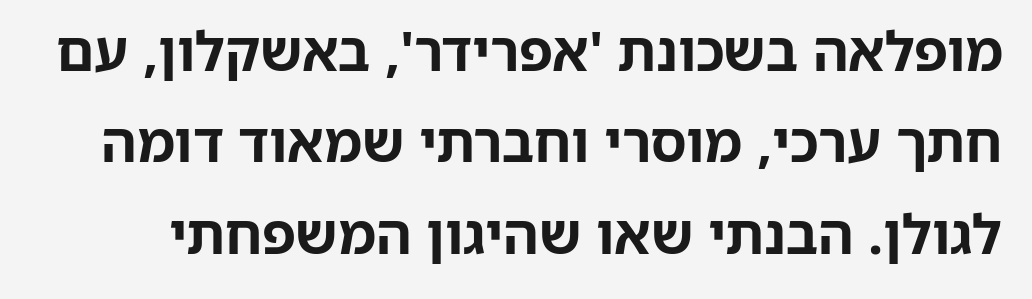מופלאה בשכונת 'אפרידר', באשקלון, עם חתך ערכי, מוסרי וחברתי שמאוד דומה לגולן. הבנתי שאו שהיגון המשפחתי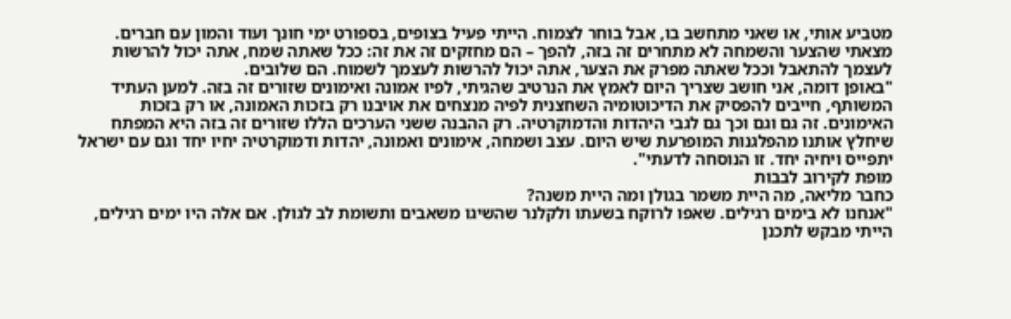מטביע אותי, או שאני מתחשב בו, אבל בוחר לצמוח. הייתי פעיל בצופים, בספורט ימי חונך ועוד והמון עם חברים. מצאתי שהצער והשמחה לא מתחרים זה בזה, להפך – הם מחזקים זה את זה: ככל שאתה שמח, אתה יכול להרשות לעצמך להתאבל וככל שאתה מפרק את הצער, אתה יכול להרשות לעצמך לשמוח. הם שלובים.
"באופן דומה, אני חושב שצריך היום לאמץ את הנרטיב שהגיתי, לפיו אמונה ואימונים שזורים זה בזה. למען העתיד המשותף, חייבים להפסיק את הדיכוטומיה השחצנית לפיה מנצחים את אויבנו רק בזכות האמונה, או רק בזכות האימונים. זה גם וגם וכך גם לגבי היהדות והדמוקרטיה. רק ההבנה ששני הערכים הללו שזורים זה בזה היא המפתח שיחלץ אותנו מהפלגנות המופרעת שיש היום. עצב ושמחה, אימונים ואמונה, יהדות ודמוקרטיה יחיו יחד וגם עם ישראל יתפייס ויחיה יחד. זו הנוסחה לדעתי".
מופת לקירוב לבבות
כחבר מליאה, מה היית משמר בגולן ומה היית משנה?
"אנחנו לא בימים רגילים. שאפו לרוקח בשעתו ולקלנר שהשיגו משאבים ותשומת לב לגולן. אם אלה היו ימים רגילים, הייתי מבקש לתכנן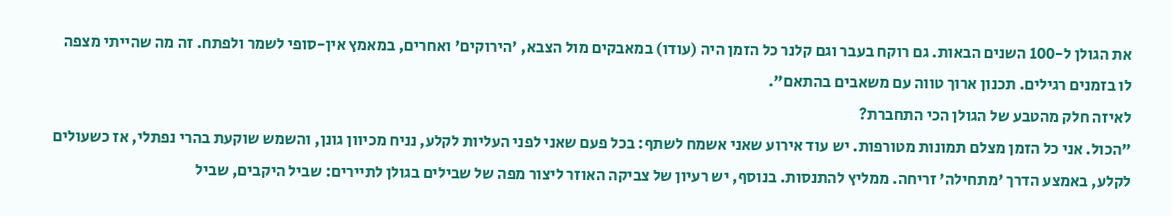את הגולן ל-100 השנים הבאות. גם רוקח בעבר וגם קלנר כל הזמן היה (עודו) במאבקים מול הצבא, 'הירוקים' ואחרים, במאמץ אין-סופי לשמר ולפתח. זה מה שהייתי מצפה לו בזמנים רגילים. תכנון ארוך טווה עם משאבים בהתאם".
לאיזה חלק מהטבע של הגולן הכי התחברת?
"הכול. אני כל הזמן מצלם תמונות מטורפות. יש עוד אירוע שאני אשמח לשתף: בכל פעם שאני לפני העליות לקלע, נניח מכיוון גונן, והשמש שוקעת בהרי נפתלי, אז כשעולים לקלע, באמצע הדרך 'מתחילה' זריחה. ממליץ להתנסות. בנוסף, יש רעיון של צביקה האוזר ליצור מפה של שבילים בגולן לתיירים: שביל היקבים, שביל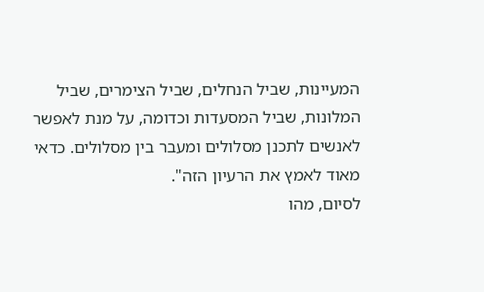המעיינות, שביל הנחלים, שביל הצימרים, שביל המלונות, שביל המסעדות וכדומה, על מנת לאפשר לאנשים לתכנן מסלולים ומעבר בין מסלולים. כדאי מאוד לאמץ את הרעיון הזה".
לסיום, מהו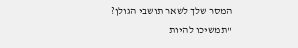המסר שלך לשאר תושבי הגולן?
"תמשיכו להיות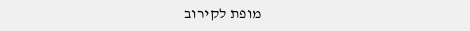מופת לקירוב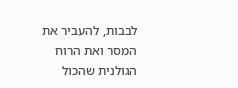לבבות, להעביר את המסר ואת הרוח הגולנית שהכול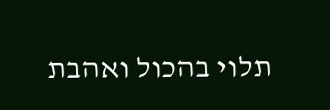תלוי בהכול ואהבת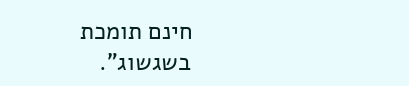חינם תומכת בשגשוג".